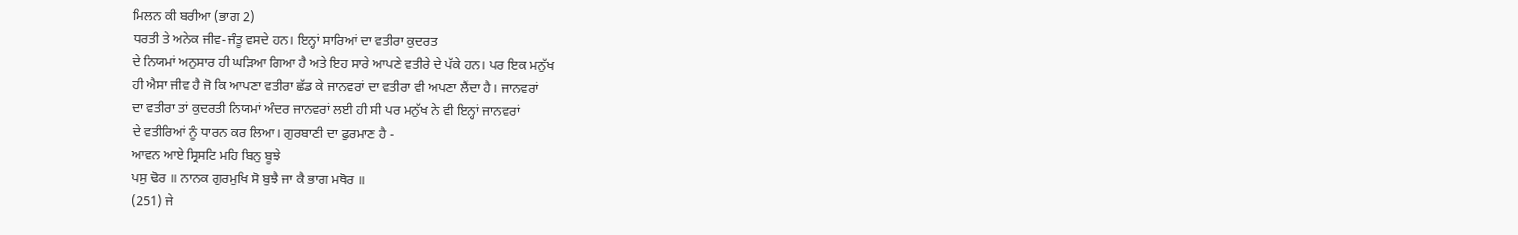ਮਿਲਨ ਕੀ ਬਰੀਆ (ਭਾਗ 2)
ਧਰਤੀ ਤੇ ਅਨੇਕ ਜੀਵ-ਜੰਤੂ ਵਸਦੇ ਹਨ। ਇਨ੍ਹਾਂ ਸਾਰਿਆਂ ਦਾ ਵਤੀਰਾ ਕੁਦਰਤ
ਦੇ ਨਿਯਮਾਂ ਅਨੁਸਾਰ ਹੀ ਘੜਿਆ ਗਿਆ ਹੈ ਅਤੇ ਇਹ ਸਾਰੇ ਆਪਣੇ ਵਤੀਰੇ ਦੇ ਪੱਕੇ ਹਨ। ਪਰ ਇਕ ਮਨੁੱਖ
ਹੀ ਐਸਾ ਜੀਵ ਹੈ ਜੋ ਕਿ ਆਪਣਾ ਵਤੀਰਾ ਛੱਡ ਕੇ ਜਾਨਵਰਾਂ ਦਾ ਵਤੀਰਾ ਵੀ ਅਪਣਾ ਲੈਂਦਾ ਹੈ। ਜਾਨਵਰਾਂ
ਦਾ ਵਤੀਰਾ ਤਾਂ ਕੁਦਰਤੀ ਨਿਯਮਾਂ ਅੰਦਰ ਜਾਨਵਰਾਂ ਲਈ ਹੀ ਸੀ ਪਰ ਮਨੁੱਖ ਨੇ ਵੀ ਇਨ੍ਹਾਂ ਜਾਨਵਰਾਂ
ਦੇ ਵਤੀਰਿਆਂ ਨੂੰ ਧਾਰਨ ਕਰ ਲਿਆ। ਗੁਰਬਾਣੀ ਦਾ ਫੁਰਮਾਣ ਹੈ -
ਆਵਨ ਆਏ ਸ੍ਰਿਸਟਿ ਮਹਿ ਬਿਨੁ ਬੂਝੇ
ਪਸੁ ਢੋਰ ॥ ਨਾਨਕ ਗੁਰਮੁਖਿ ਸੋ ਬੁਝੈ ਜਾ ਕੈ ਭਾਗ ਮਥੋਰ ॥
(251) ਜੇ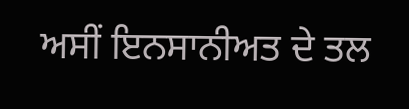ਅਸੀਂ ਇਨਸਾਨੀਅਤ ਦੇ ਤਲ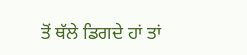ਤੋਂ ਥੱਲੇ ਡਿਗਦੇ ਹਾਂ ਤਾਂ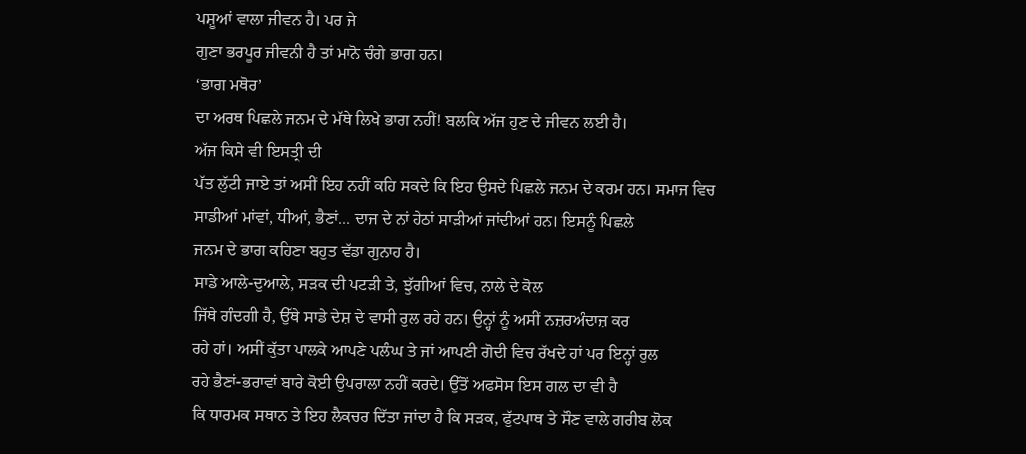ਪਸ਼ੂਆਂ ਵਾਲਾ ਜੀਵਨ ਹੈ। ਪਰ ਜੇ
ਗੁਣਾ ਭਰਪੂਰ ਜੀਵਨੀ ਹੈ ਤਾਂ ਮਾਨੋ ਚੰਗੇ ਭਾਗ ਹਨ।
‘ਭਾਗ ਮਥੋਰ’
ਦਾ ਅਰਥ ਪਿਛਲੇ ਜਨਮ ਦੇ ਮੱਥੇ ਲਿਖੇ ਭਾਗ ਨਹੀਂ! ਬਲਕਿ ਅੱਜ ਹੁਣ ਦੇ ਜੀਵਨ ਲਈ ਹੈ।
ਅੱਜ ਕਿਸੇ ਵੀ ਇਸਤ੍ਰੀ ਦੀ
ਪੱਤ ਲੁੱਟੀ ਜਾਏ ਤਾਂ ਅਸੀਂ ਇਹ ਨਹੀਂ ਕਹਿ ਸਕਦੇ ਕਿ ਇਹ ਉਸਦੇ ਪਿਛਲੇ ਜਨਮ ਦੇ ਕਰਮ ਹਨ। ਸਮਾਜ ਵਿਚ
ਸਾਡੀਆਂ ਮਾਂਵਾਂ, ਧੀਆਂ, ਭੈਣਾਂ... ਦਾਜ ਦੇ ਨਾਂ ਹੇਠਾਂ ਸਾੜੀਆਂ ਜਾਂਦੀਆਂ ਹਨ। ਇਸਨੂੰ ਪਿਛਲੇ
ਜਨਮ ਦੇ ਭਾਗ ਕਹਿਣਾ ਬਹੁਤ ਵੱਡਾ ਗੁਨਾਹ ਹੈ।
ਸਾਡੇ ਆਲੇ-ਦੁਆਲੇ, ਸੜਕ ਦੀ ਪਟੜੀ ਤੇ, ਝੁੱਗੀਆਂ ਵਿਚ, ਨਾਲੇ ਦੇ ਕੋਲ
ਜਿੱਥੇ ਗੰਦਗੀ ਹੈ, ਉੱਥੇ ਸਾਡੇ ਦੇਸ਼ ਦੇ ਵਾਸੀ ਰੁਲ ਰਹੇ ਹਨ। ਉਨ੍ਹਾਂ ਨੂੰ ਅਸੀਂ ਨਜ਼ਰਅੰਦਾਜ਼ ਕਰ
ਰਹੇ ਹਾਂ। ਅਸੀਂ ਕੁੱਤਾ ਪਾਲਕੇ ਆਪਣੇ ਪਲੰਘ ਤੇ ਜਾਂ ਆਪਣੀ ਗੋਦੀ ਵਿਚ ਰੱਖਦੇ ਹਾਂ ਪਰ ਇਨ੍ਹਾਂ ਰੁਲ
ਰਹੇ ਭੈਣਾਂ-ਭਰਾਵਾਂ ਬਾਰੇ ਕੋਈ ਉਪਰਾਲਾ ਨਹੀਂ ਕਰਦੇ। ਉੱਤੋਂ ਅਫਸੋਸ ਇਸ ਗਲ ਦਾ ਵੀ ਹੈ
ਕਿ ਧਾਰਮਕ ਸਥਾਨ ਤੇ ਇਹ ਲੈਕਚਰ ਦਿੱਤਾ ਜਾਂਦਾ ਹੈ ਕਿ ਸੜਕ, ਫੁੱਟਪਾਥ ਤੇ ਸੌਣ ਵਾਲੇ ਗਰੀਬ ਲੋਕ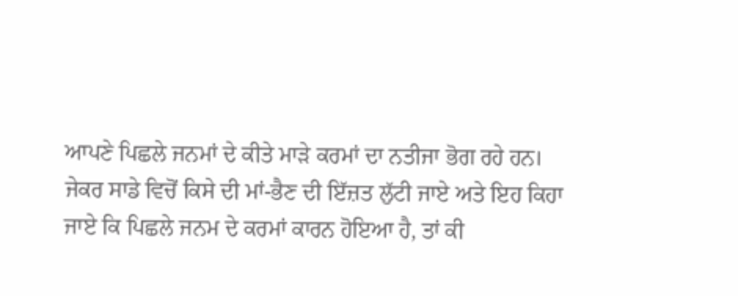ਆਪਣੇ ਪਿਛਲੇ ਜਨਮਾਂ ਦੇ ਕੀਤੇ ਮਾੜੇ ਕਰਮਾਂ ਦਾ ਨਤੀਜਾ ਭੋਗ ਰਹੇ ਹਨ।
ਜੇਕਰ ਸਾਡੇ ਵਿਚੋਂ ਕਿਸੇ ਦੀ ਮਾਂ-ਭੈਣ ਦੀ ਇੱਜ਼ਤ ਲੁੱਟੀ ਜਾਏ ਅਤੇ ਇਹ ਕਿਹਾ
ਜਾਏ ਕਿ ਪਿਛਲੇ ਜਨਮ ਦੇ ਕਰਮਾਂ ਕਾਰਨ ਹੋਇਆ ਹੈ, ਤਾਂ ਕੀ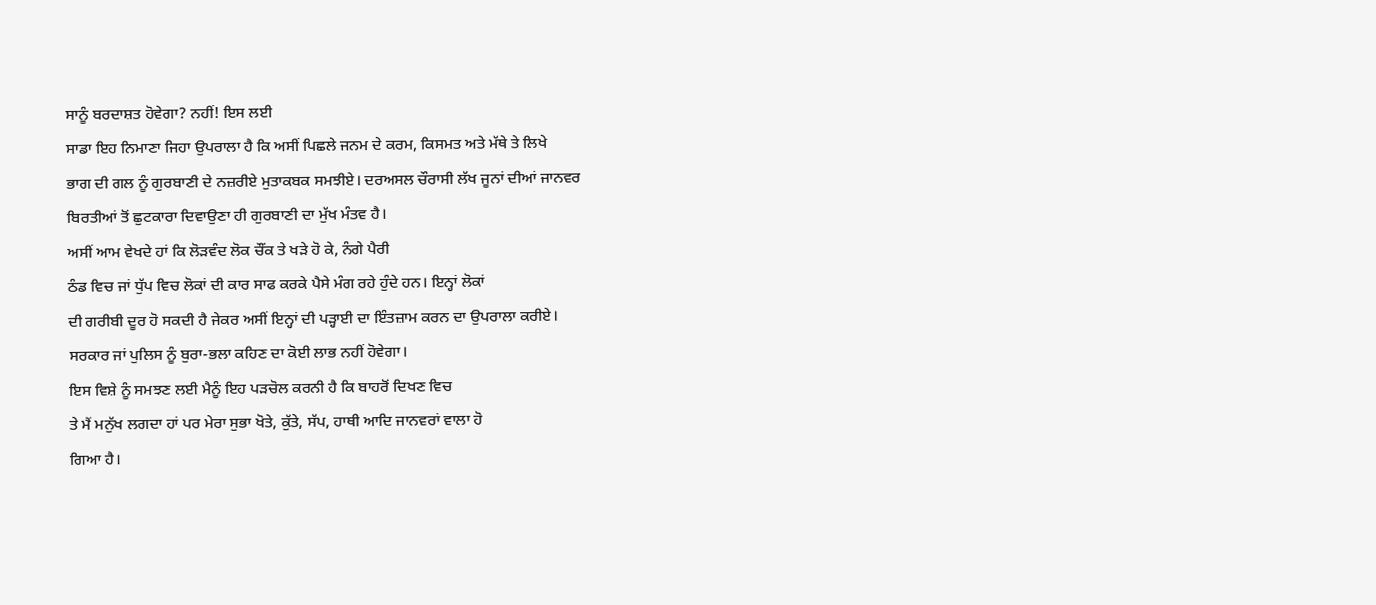ਸਾਨੂੰ ਬਰਦਾਸ਼ਤ ਹੋਵੇਗਾ? ਨਹੀਂ! ਇਸ ਲਈ
ਸਾਡਾ ਇਹ ਨਿਮਾਣਾ ਜਿਹਾ ਉਪਰਾਲਾ ਹੈ ਕਿ ਅਸੀਂ ਪਿਛਲੇ ਜਨਮ ਦੇ ਕਰਮ, ਕਿਸਮਤ ਅਤੇ ਮੱਥੇ ਤੇ ਲਿਖੇ
ਭਾਗ ਦੀ ਗਲ ਨੂੰ ਗੁਰਬਾਣੀ ਦੇ ਨਜ਼ਰੀਏ ਮੁਤਾਕਬਕ ਸਮਝੀਏ। ਦਰਅਸਲ ਚੌਰਾਸੀ ਲੱਖ ਜੂਨਾਂ ਦੀਆਂ ਜਾਨਵਰ
ਬਿਰਤੀਆਂ ਤੋਂ ਛੁਟਕਾਰਾ ਦਿਵਾਉਣਾ ਹੀ ਗੁਰਬਾਣੀ ਦਾ ਮੁੱਖ ਮੰਤਵ ਹੈ।
ਅਸੀਂ ਆਮ ਵੇਖਦੇ ਹਾਂ ਕਿ ਲੋੜਵੰਦ ਲੋਕ ਚੌਂਕ ਤੇ ਖੜੇ ਹੋ ਕੇ, ਨੰਗੇ ਪੈਰੀ
ਠੰਡ ਵਿਚ ਜਾਂ ਧੁੱਪ ਵਿਚ ਲੋਕਾਂ ਦੀ ਕਾਰ ਸਾਫ ਕਰਕੇ ਪੈਸੇ ਮੰਗ ਰਹੇ ਹੁੰਦੇ ਹਨ। ਇਨ੍ਹਾਂ ਲੋਕਾਂ
ਦੀ ਗਰੀਬੀ ਦੂਰ ਹੋ ਸਕਦੀ ਹੈ ਜੇਕਰ ਅਸੀਂ ਇਨ੍ਹਾਂ ਦੀ ਪੜ੍ਹਾਈ ਦਾ ਇੰਤਜ਼ਾਮ ਕਰਨ ਦਾ ਉਪਰਾਲਾ ਕਰੀਏ।
ਸਰਕਾਰ ਜਾਂ ਪੁਲਿਸ ਨੂੰ ਬੁਰਾ-ਭਲਾ ਕਹਿਣ ਦਾ ਕੋਈ ਲਾਭ ਨਹੀਂ ਹੋਵੇਗਾ।
ਇਸ ਵਿਸ਼ੇ ਨੂੰ ਸਮਝਣ ਲਈ ਮੈਨੂੰ ਇਹ ਪੜਚੋਲ ਕਰਨੀ ਹੈ ਕਿ ਬਾਹਰੋਂ ਦਿਖਣ ਵਿਚ
ਤੇ ਮੈਂ ਮਨੁੱਖ ਲਗਦਾ ਹਾਂ ਪਰ ਮੇਰਾ ਸੁਭਾ ਖੋਤੇ, ਕੁੱਤੇ, ਸੱਪ, ਹਾਥੀ ਆਦਿ ਜਾਨਵਰਾਂ ਵਾਲਾ ਹੋ
ਗਿਆ ਹੈ।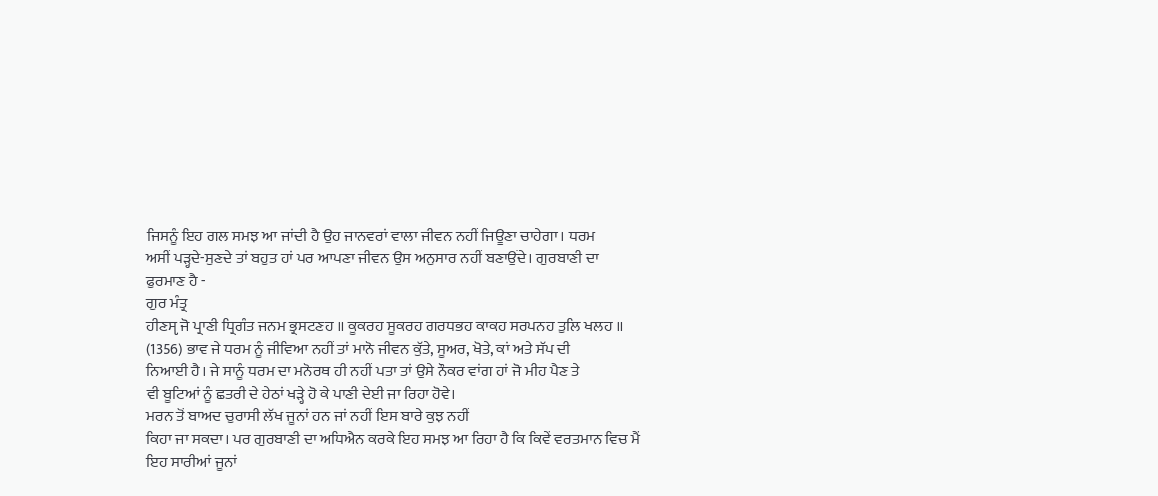ਜਿਸਨੂੰ ਇਹ ਗਲ ਸਮਝ ਆ ਜਾਂਦੀ ਹੈ ਉਹ ਜਾਨਵਰਾਂ ਵਾਲਾ ਜੀਵਨ ਨਹੀਂ ਜਿਊਣਾ ਚਾਹੇਗਾ। ਧਰਮ
ਅਸੀਂ ਪੜ੍ਹਦੇ-ਸੁਣਦੇ ਤਾਂ ਬਹੁਤ ਹਾਂ ਪਰ ਆਪਣਾ ਜੀਵਨ ਉਸ ਅਨੁਸਾਰ ਨਹੀਂ ਬਣਾਉਂਦੇ। ਗੁਰਬਾਣੀ ਦਾ
ਫੁਰਮਾਣ ਹੈ -
ਗੁਰ ਮੰਤ੍ਰ
ਹੀਣਸੵ ਜੋ ਪ੍ਰਾਣੀ ਧ੍ਰਿਗੰਤ ਜਨਮ ਭ੍ਰਸਟਣਹ ॥ ਕੂਕਰਹ ਸੂਕਰਹ ਗਰਧਭਹ ਕਾਕਹ ਸਰਪਨਹ ਤੁਲਿ ਖਲਹ ॥
(1356) ਭਾਵ ਜੇ ਧਰਮ ਨੂੰ ਜੀਵਿਆ ਨਹੀਂ ਤਾਂ ਮਾਨੋ ਜੀਵਨ ਕੁੱਤੇ, ਸੂਅਰ, ਖੋਤੇ, ਕਾਂ ਅਤੇ ਸੱਪ ਦੀ
ਨਿਆਈ ਹੈ। ਜੇ ਸਾਨੂੰ ਧਰਮ ਦਾ ਮਨੋਰਥ ਹੀ ਨਹੀਂ ਪਤਾ ਤਾਂ ਉਸੇ ਨੌਕਰ ਵਾਂਗ ਹਾਂ ਜੋ ਮੀਹ ਪੈਣ ਤੇ
ਵੀ ਬੂਟਿਆਂ ਨੂੰ ਛਤਰੀ ਦੇ ਹੇਠਾਂ ਖੜ੍ਹੇ ਹੋ ਕੇ ਪਾਣੀ ਦੇਈ ਜਾ ਰਿਹਾ ਹੋਵੇ।
ਮਰਨ ਤੋਂ ਬਾਅਦ ਚੁਰਾਸੀ ਲੱਖ ਜੂਨਾਂ ਹਨ ਜਾਂ ਨਹੀਂ ਇਸ ਬਾਰੇ ਕੁਝ ਨਹੀਂ
ਕਿਹਾ ਜਾ ਸਕਦਾ। ਪਰ ਗੁਰਬਾਣੀ ਦਾ ਅਧਿਐਨ ਕਰਕੇ ਇਹ ਸਮਝ ਆ ਰਿਹਾ ਹੈ ਕਿ ਕਿਵੇਂ ਵਰਤਮਾਨ ਵਿਚ ਮੈਂ
ਇਹ ਸਾਰੀਆਂ ਜੂਨਾਂ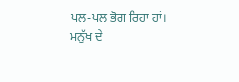ਪਲ-ਪਲ ਭੋਗ ਰਿਹਾ ਹਾਂ।
ਮਨੁੱਖ ਦੇ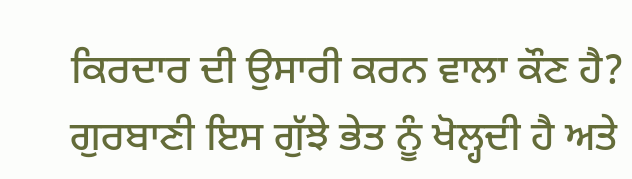ਕਿਰਦਾਰ ਦੀ ਉਸਾਰੀ ਕਰਨ ਵਾਲਾ ਕੌਣ ਹੈ?
ਗੁਰਬਾਣੀ ਇਸ ਗੁੱਝੇ ਭੇਤ ਨੂੰ ਖੋਲ੍ਹਦੀ ਹੈ ਅਤੇ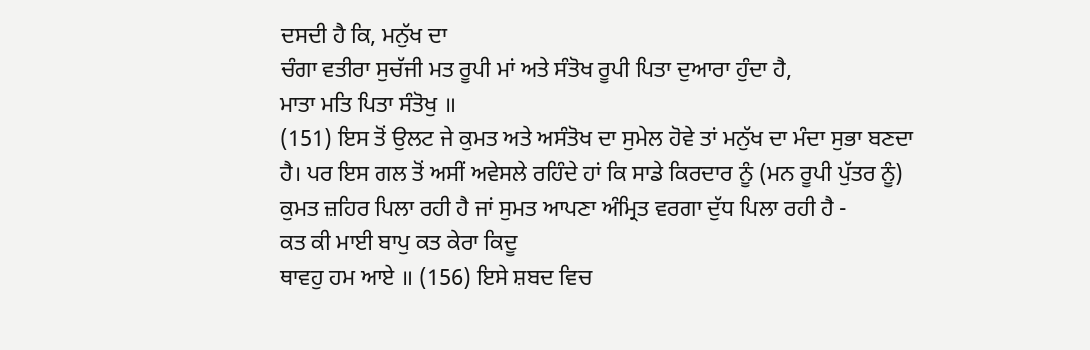ਦਸਦੀ ਹੈ ਕਿ, ਮਨੁੱਖ ਦਾ
ਚੰਗਾ ਵਤੀਰਾ ਸੁਚੱਜੀ ਮਤ ਰੂਪੀ ਮਾਂ ਅਤੇ ਸੰਤੋਖ ਰੂਪੀ ਪਿਤਾ ਦੁਆਰਾ ਹੁੰਦਾ ਹੈ,
ਮਾਤਾ ਮਤਿ ਪਿਤਾ ਸੰਤੋਖੁ ॥
(151) ਇਸ ਤੋਂ ਉਲਟ ਜੇ ਕੁਮਤ ਅਤੇ ਅਸੰਤੋਖ ਦਾ ਸੁਮੇਲ ਹੋਵੇ ਤਾਂ ਮਨੁੱਖ ਦਾ ਮੰਦਾ ਸੁਭਾ ਬਣਦਾ
ਹੈ। ਪਰ ਇਸ ਗਲ ਤੋਂ ਅਸੀਂ ਅਵੇਸਲੇ ਰਹਿੰਦੇ ਹਾਂ ਕਿ ਸਾਡੇ ਕਿਰਦਾਰ ਨੂੰ (ਮਨ ਰੂਪੀ ਪੁੱਤਰ ਨੂੰ)
ਕੁਮਤ ਜ਼ਹਿਰ ਪਿਲਾ ਰਹੀ ਹੈ ਜਾਂ ਸੁਮਤ ਆਪਣਾ ਅੰਮ੍ਰਿਤ ਵਰਗਾ ਦੁੱਧ ਪਿਲਾ ਰਹੀ ਹੈ -
ਕਤ ਕੀ ਮਾਈ ਬਾਪੁ ਕਤ ਕੇਰਾ ਕਿਦੂ
ਥਾਵਹੁ ਹਮ ਆਏ ॥ (156) ਇਸੇ ਸ਼ਬਦ ਵਿਚ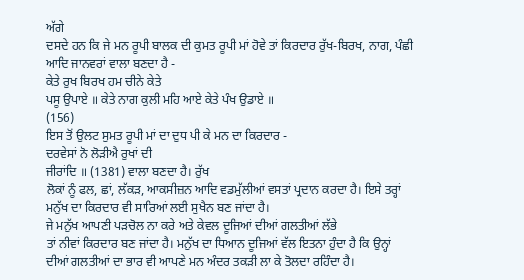ਅੱਗੇ
ਦਸਦੇ ਹਨ ਕਿ ਜੇ ਮਨ ਰੂਪੀ ਬਾਲਕ ਦੀ ਕੁਮਤ ਰੂਪੀ ਮਾਂ ਹੋਵੇ ਤਾਂ ਕਿਰਦਾਰ ਰੁੱਖ-ਬਿਰਖ, ਨਾਗ, ਪੰਛੀ
ਆਦਿ ਜਾਨਵਰਾਂ ਵਾਲਾ ਬਣਦਾ ਹੈ -
ਕੇਤੇ ਰੁਖ ਬਿਰਖ ਹਮ ਚੀਨੇ ਕੇਤੇ
ਪਸੂ ਉਪਾਏ ॥ ਕੇਤੇ ਨਾਗ ਕੁਲੀ ਮਹਿ ਆਏ ਕੇਤੇ ਪੰਖ ਉਡਾਏ ॥
(156)
ਇਸ ਤੋਂ ਉਲਟ ਸੁਮਤ ਰੂਪੀ ਮਾਂ ਦਾ ਦੁਧ ਪੀ ਕੇ ਮਨ ਦਾ ਕਿਰਦਾਰ -
ਦਰਵੇਸਾਂ ਨੋ ਲੋੜੀਐ ਰੁਖਾਂ ਦੀ
ਜੀਰਾਂਦਿ ॥ (1381) ਵਾਲਾ ਬਣਦਾ ਹੈ। ਰੁੱਖ
ਲੋਕਾਂ ਨੂੰ ਫਲ, ਛਾਂ, ਲੱਕੜ, ਆਕਸੀਜ਼ਨ ਆਦਿ ਵਡਮੁੱਲੀਆਂ ਵਸਤਾਂ ਪ੍ਰਦਾਨ ਕਰਦਾ ਹੈ। ਇਸੇ ਤਰ੍ਹਾਂ
ਮਨੁੱਖ ਦਾ ਕਿਰਦਾਰ ਵੀ ਸਾਰਿਆਂ ਲਈ ਸੁਖੈਨ ਬਣ ਜਾਂਦਾ ਹੈ।
ਜੇ ਮਨੁੱਖ ਆਪਣੀ ਪੜਚੋਲ ਨਾ ਕਰੇ ਅਤੇ ਕੇਵਲ ਦੂਜਿਆਂ ਦੀਆਂ ਗਲਤੀਆਂ ਲੱਭੇ
ਤਾਂ ਨੀਵਾਂ ਕਿਰਦਾਰ ਬਣ ਜਾਂਦਾ ਹੈ। ਮਨੁੱਖ ਦਾ ਧਿਆਨ ਦੂਜਿਆਂ ਵੱਲ ਇਤਨਾ ਹੁੰਦਾ ਹੈ ਕਿ ਉਨ੍ਹਾਂ
ਦੀਆਂ ਗਲਤੀਆਂ ਦਾ ਭਾਰ ਵੀ ਆਪਣੇ ਮਨ ਅੰਦਰ ਤਕੜੀ ਲਾ ਕੇ ਤੋਲਦਾ ਰਹਿੰਦਾ ਹੈ।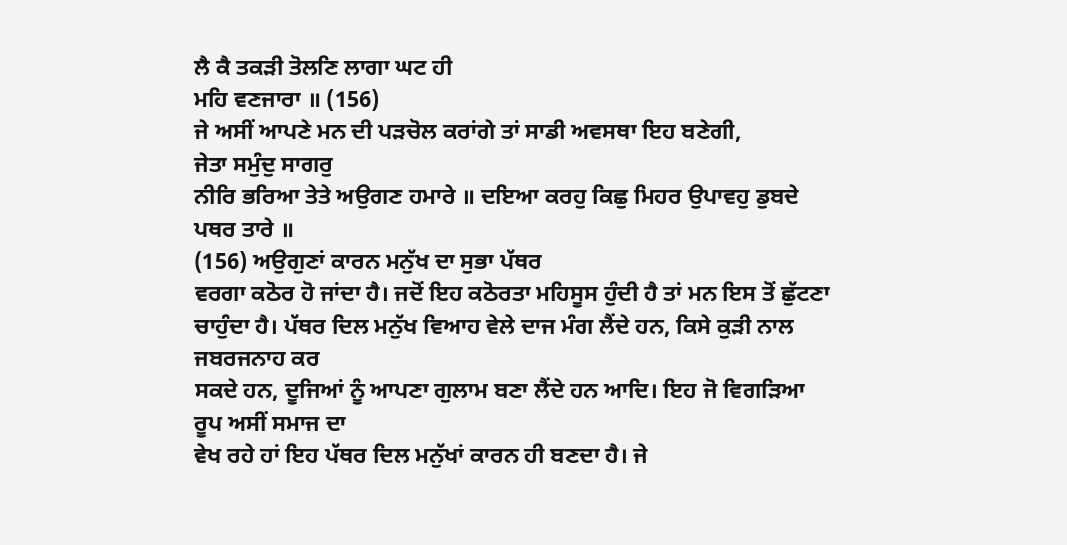ਲੈ ਕੈ ਤਕੜੀ ਤੋਲਣਿ ਲਾਗਾ ਘਟ ਹੀ
ਮਹਿ ਵਣਜਾਰਾ ॥ (156)
ਜੇ ਅਸੀਂ ਆਪਣੇ ਮਨ ਦੀ ਪੜਚੋਲ ਕਰਾਂਗੇ ਤਾਂ ਸਾਡੀ ਅਵਸਥਾ ਇਹ ਬਣੇਗੀ,
ਜੇਤਾ ਸਮੁੰਦੁ ਸਾਗਰੁ
ਨੀਰਿ ਭਰਿਆ ਤੇਤੇ ਅਉਗਣ ਹਮਾਰੇ ॥ ਦਇਆ ਕਰਹੁ ਕਿਛੁ ਮਿਹਰ ਉਪਾਵਹੁ ਡੁਬਦੇ ਪਥਰ ਤਾਰੇ ॥
(156) ਅਉਗੁਣਾਂ ਕਾਰਨ ਮਨੁੱਖ ਦਾ ਸੁਭਾ ਪੱਥਰ
ਵਰਗਾ ਕਠੋਰ ਹੋ ਜਾਂਦਾ ਹੈ। ਜਦੋਂ ਇਹ ਕਠੋਰਤਾ ਮਹਿਸੂਸ ਹੁੰਦੀ ਹੈ ਤਾਂ ਮਨ ਇਸ ਤੋਂ ਛੁੱਟਣਾ
ਚਾਹੁੰਦਾ ਹੈ। ਪੱਥਰ ਦਿਲ ਮਨੁੱਖ ਵਿਆਹ ਵੇਲੇ ਦਾਜ ਮੰਗ ਲੈਂਦੇ ਹਨ, ਕਿਸੇ ਕੁੜੀ ਨਾਲ ਜਬਰਜਨਾਹ ਕਰ
ਸਕਦੇ ਹਨ, ਦੂਜਿਆਂ ਨੂੰ ਆਪਣਾ ਗੁਲਾਮ ਬਣਾ ਲੈਂਦੇ ਹਨ ਆਦਿ। ਇਹ ਜੋ ਵਿਗੜਿਆ ਰੂਪ ਅਸੀਂ ਸਮਾਜ ਦਾ
ਵੇਖ ਰਹੇ ਹਾਂ ਇਹ ਪੱਥਰ ਦਿਲ ਮਨੁੱਖਾਂ ਕਾਰਨ ਹੀ ਬਣਦਾ ਹੈ। ਜੇ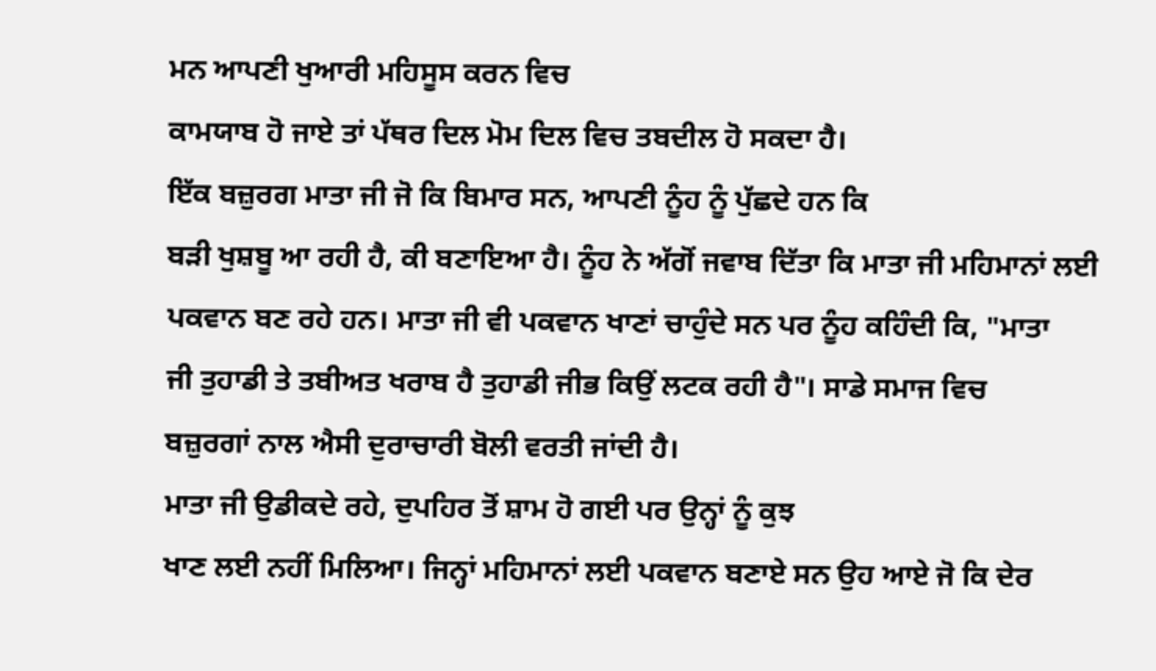ਮਨ ਆਪਣੀ ਖੁਆਰੀ ਮਹਿਸੂਸ ਕਰਨ ਵਿਚ
ਕਾਮਯਾਬ ਹੋ ਜਾਏ ਤਾਂ ਪੱਥਰ ਦਿਲ ਮੋਮ ਦਿਲ ਵਿਚ ਤਬਦੀਲ ਹੋ ਸਕਦਾ ਹੈ।
ਇੱਕ ਬਜ਼ੁਰਗ ਮਾਤਾ ਜੀ ਜੋ ਕਿ ਬਿਮਾਰ ਸਨ, ਆਪਣੀ ਨੂੰਹ ਨੂੰ ਪੁੱਛਦੇ ਹਨ ਕਿ
ਬੜੀ ਖੁਸ਼ਬੂ ਆ ਰਹੀ ਹੈ, ਕੀ ਬਣਾਇਆ ਹੈ। ਨੂੰਹ ਨੇ ਅੱਗੋਂ ਜਵਾਬ ਦਿੱਤਾ ਕਿ ਮਾਤਾ ਜੀ ਮਹਿਮਾਨਾਂ ਲਈ
ਪਕਵਾਨ ਬਣ ਰਹੇ ਹਨ। ਮਾਤਾ ਜੀ ਵੀ ਪਕਵਾਨ ਖਾਣਾਂ ਚਾਹੁੰਦੇ ਸਨ ਪਰ ਨੂੰਹ ਕਹਿੰਦੀ ਕਿ, "ਮਾਤਾ
ਜੀ ਤੁਹਾਡੀ ਤੇ ਤਬੀਅਤ ਖਰਾਬ ਹੈ ਤੁਹਾਡੀ ਜੀਭ ਕਿਉਂ ਲਟਕ ਰਹੀ ਹੈ"। ਸਾਡੇ ਸਮਾਜ ਵਿਚ
ਬਜ਼ੁਰਗਾਂ ਨਾਲ ਐਸੀ ਦੁਰਾਚਾਰੀ ਬੋਲੀ ਵਰਤੀ ਜਾਂਦੀ ਹੈ।
ਮਾਤਾ ਜੀ ਉਡੀਕਦੇ ਰਹੇ, ਦੁਪਹਿਰ ਤੋਂ ਸ਼ਾਮ ਹੋ ਗਈ ਪਰ ਉਨ੍ਹਾਂ ਨੂੰ ਕੁਝ
ਖਾਣ ਲਈ ਨਹੀਂ ਮਿਲਿਆ। ਜਿਨ੍ਹਾਂ ਮਹਿਮਾਨਾਂ ਲਈ ਪਕਵਾਨ ਬਣਾਏ ਸਨ ਉਹ ਆਏ ਜੋ ਕਿ ਦੇਰ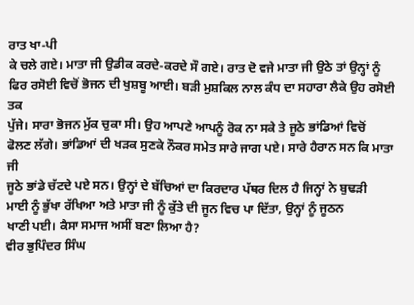ਰਾਤ ਖਾ-ਪੀ
ਕੇ ਚਲੇ ਗਏ। ਮਾਤਾ ਜੀ ਉਡੀਕ ਕਰਦੇ-ਕਰਦੇ ਸੌ ਗਏ। ਰਾਤ ਦੋ ਵਜੇ ਮਾਤਾ ਜੀ ਉਠੇ ਤਾਂ ਉਨ੍ਹਾਂ ਨੂੰ
ਫਿਰ ਰਸੋਈ ਵਿਚੋਂ ਭੋਜਨ ਦੀ ਖੁਸ਼ਬੂ ਆਈ। ਬੜੀ ਮੁਸ਼ਕਿਲ ਨਾਲ ਕੰਧ ਦਾ ਸਹਾਰਾ ਲੈਕੇ ਉਹ ਰਸੋਈ ਤਕ
ਪੁੱਜੇ। ਸਾਰਾ ਭੋਜਨ ਮੁੱਕ ਚੁਕਾ ਸੀ। ਉਹ ਆਪਣੇ ਆਪਨੂੰ ਰੋਕ ਨਾ ਸਕੇ ਤੇ ਜੂਠੇ ਭਾਂਡਿਆਂ ਵਿਚੋਂ
ਫੋਲਣ ਲੱਗੇ। ਭਾਂਡਿਆਂ ਦੀ ਖੜਕ ਸੁਣਕੇ ਨੌਕਰ ਸਮੇਤ ਸਾਰੇ ਜਾਗ ਪਏ। ਸਾਰੇ ਹੈਰਾਨ ਸਨ ਕਿ ਮਾਤਾ ਜੀ
ਜੂਠੇ ਭਾਂਡੇ ਚੱਟਦੇ ਪਏ ਸਨ। ਉਨ੍ਹਾਂ ਦੇ ਬੱਚਿਆਂ ਦਾ ਕਿਰਦਾਰ ਪੱਥਰ ਦਿਲ ਹੈ ਜਿਨ੍ਹਾਂ ਨੇ ਬੁਢੜੀ
ਮਾਈ ਨੂੰ ਭੁੱਖਾ ਰੱਖਿਆ ਅਤੇ ਮਾਤਾ ਜੀ ਨੂੰ ਕੁੱਤੇ ਦੀ ਜੂਨ ਵਿਚ ਪਾ ਦਿੱਤਾ, ਉਨ੍ਹਾਂ ਨੂੰ ਜੂਠਨ
ਖਾਣੀ ਪਈ। ਕੈਸਾ ਸਮਾਜ ਅਸੀਂ ਬਣਾ ਲਿਆ ਹੈ?
ਵੀਰ ਭੁਪਿੰਦਰ ਸਿੰਘ